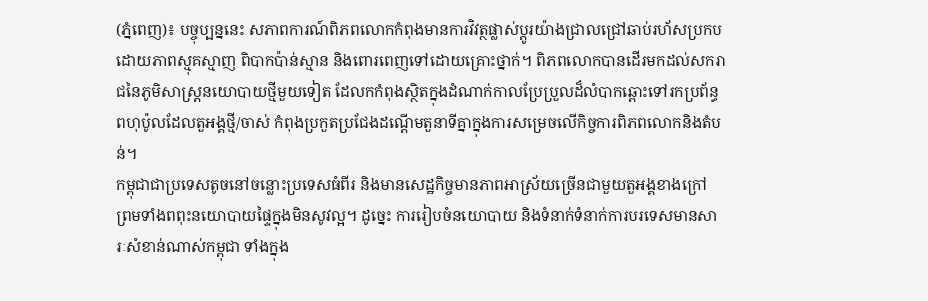(ភ្នំពេញ)៖ បច្ចុប្បន្ននេះ សភាពការណ៍ពិភពលោកកំពុងមានការវិវត្ថផ្លាស់ប្ដូរយ៉ាងជ្រាលជ្រៅឆាប់រហ័សប្រកបដោយភាពស្មុគស្មាញ ពិបាកប៉ាន់ស្មាន និងពោរពេញទៅដោយគ្រោះថ្នាក់។ ពិភពលោកបានដើរមកដល់សករាជនៃភូមិសាស្រ្តនយោបាយថ្មីមួយទៀត ដែលកកំពុងស្ថិតក្នុងដំណាក់កាលប្រែប្រួលដ៏លំបាកឆ្ពោះទៅរកប្រព័ន្ធពហុប៉ូលដែលតួអង្គថ្មី/ចាស់ កំពុងប្រកួតប្រជែងដណ្ដើមតួនាទីគ្នាក្នុងការសម្រេចលើកិច្ចការពិភពលោកនិងតំបន់។
កម្ពុជាជាប្រទេសតូចនៅចន្លោះប្រទេសធំពីរ និងមានសេដ្ឋកិច្ចមានភាពអាស្រ័យច្រើនជាមួយតួអង្គខាងក្រៅ ព្រមទាំងពពុះនយោបាយផ្ទៃក្នុងមិនសូវល្អ។ ដូច្នេះ ការរៀបចំនយោបាយ និងទំនាក់ទំនាក់ការបរទេសមានសារៈសំខាន់ណាស់កម្ពុជា ទាំងក្នុង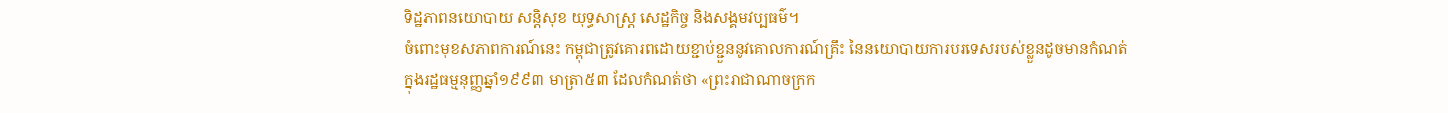ទិដ្ឋភាពនយោបាយ សន្តិសុខ យុទ្ធសាស្ត្រ សេដ្ឋកិច្ច និងសង្គមវប្បធម៌។
ចំពោះមុខសភាពការណ៍នេះ កម្ពុជាត្រូវគោរពដោយខ្ជាប់ខ្ជួននូវគោលការណ៍គ្រឹះ នៃនយោបាយការបរទេសរបស់ខ្លួនដូចមានកំណត់ក្នុងរដ្ឋធម្មនុញ្ញឆ្នាំ១៩៩៣ មាត្រា៥៣ ដែលកំណត់ថា «ព្រះរាជាណាចក្រក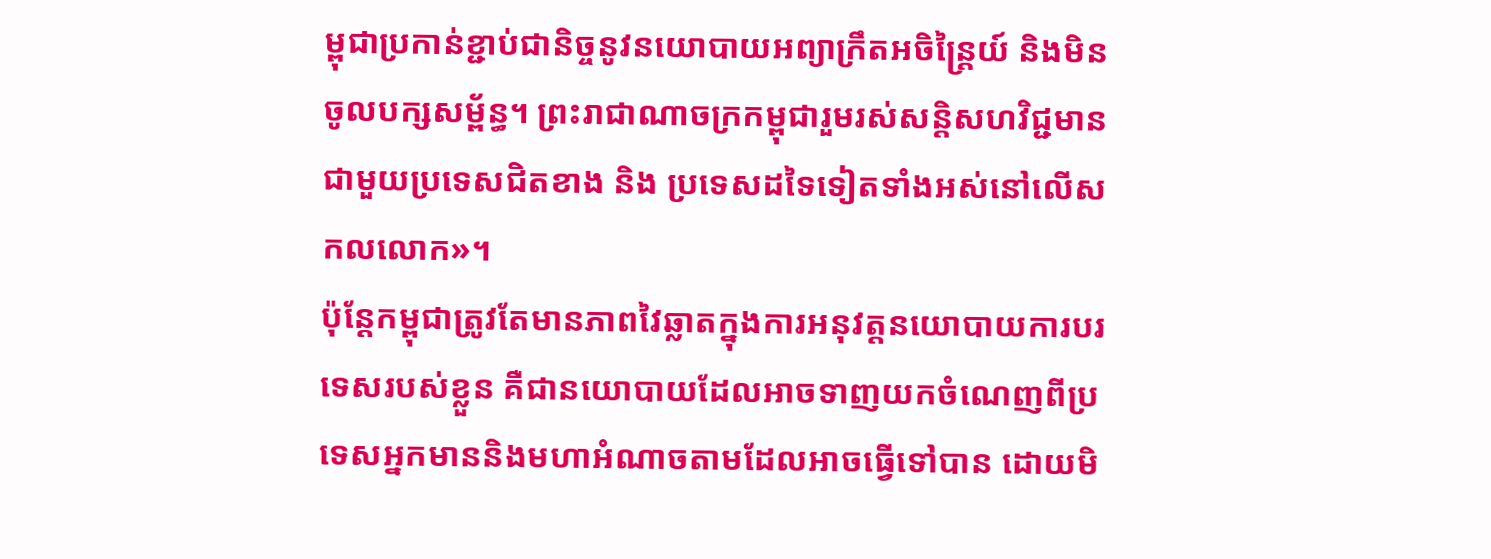ម្ពុជាប្រកាន់ខ្ជាប់ជានិច្ចនូវនយោបាយអព្យាក្រឹតអចិន្ត្រៃយ៍ និងមិនចូលបក្សសម្ព័ន្ធ។ ព្រះរាជាណាចក្រកម្ពុជារួមរស់សន្តិសហវិជ្ជមានជាមួយប្រទេសជិតខាង និង ប្រទេសដទៃទៀតទាំងអស់នៅលើសកលលោក»។
ប៉ុន្តែកម្ពុជាត្រូវតែមានភាពវៃឆ្លាតក្នុងការអនុវត្តនយោបាយការបរទេសរបស់ខ្លួន គឺជានយោបាយដែលអាចទាញយកចំណេញពីប្រទេសអ្នកមាននិងមហាអំណាចតាមដែលអាចធ្វើទៅបាន ដោយមិ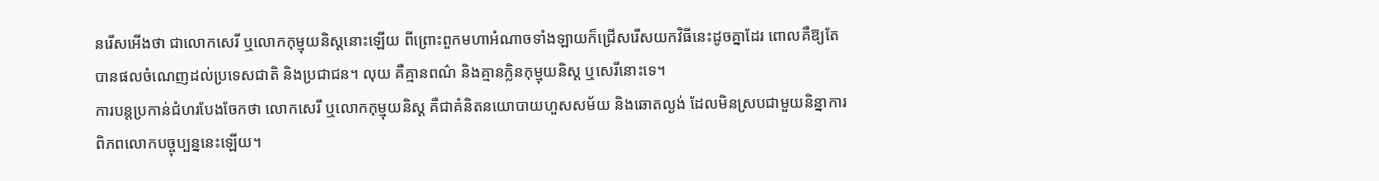នរើសអើងថា ជាលោកសេរី ឬលោកកុម្មុយនិស្តនោះឡើយ ពីព្រោះពួកមហាអំណាចទាំងឡាយក៏ជ្រើសរើសយកវិធីនេះដូចគ្នាដែរ ពោលគឺឱ្យតែបានផលចំណេញដល់ប្រទេសជាតិ និងប្រជាជន។ លុយ គឺគ្មានពណ៌ និងគ្មានក្លិនកុម្មុយនិស្ត ឬសេរីនោះទេ។
ការបន្តប្រកាន់ជំហរបែងចែកថា លោកសេរី ឬលោកកុម្មុយនិស្ត គឺជាគំនិតនយោបាយហួសសម័យ និងឆោតល្ងង់ ដែលមិនស្របជាមួយនិន្នាការពិភពលោកបច្ចុប្បន្ននេះឡើយ។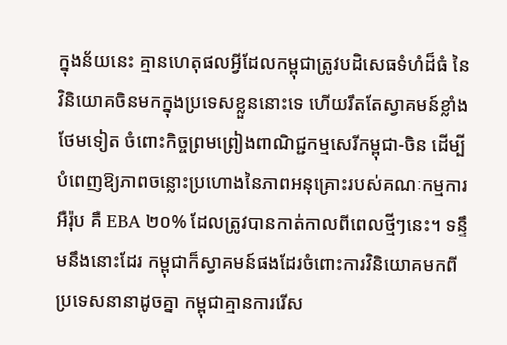ក្នុងន័យនេះ គ្មានហេតុផលអ្វីដែលកម្ពុជាត្រូវបដិសេធទំហំដ៏ធំ នៃវិនិយោគចិនមកក្នុងប្រទេសខ្លួននោះទេ ហើយរឹតតែស្វាគមន៍ខ្លាំងថែមទៀត ចំពោះកិច្ចព្រមព្រៀងពាណិជ្ជកម្មសេរីកម្ពុជា-ចិន ដើម្បីបំពេញឱ្យភាពចន្លោះប្រហោងនៃភាពអនុគ្រោះរបស់គណៈកម្មការអឺរ៉ុប គឺ EBA ២០% ដែលត្រូវបានកាត់កាលពីពេលថ្មីៗនេះ។ ទន្ទឹមនឹងនោះដែរ កម្ពុជាក៏ស្វាគមន៍ផងដែរចំពោះការវិនិយោគមកពីប្រទេសនានាដូចគ្នា កម្ពុជាគ្មានការរើស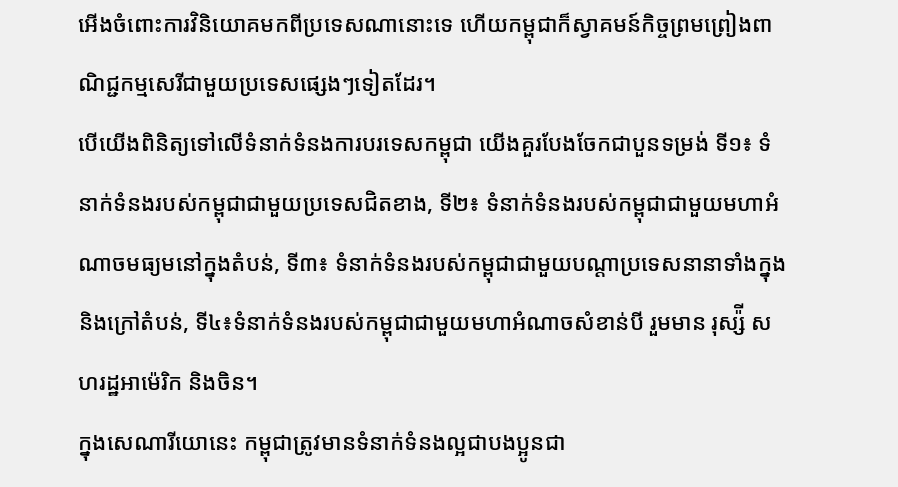អើងចំពោះការវិនិយោគមកពីប្រទេសណានោះទេ ហើយកម្ពុជាក៏ស្វាគមន៍កិច្ចព្រមព្រៀងពាណិជ្ជកម្មសេរីជាមួយប្រទេសផ្សេងៗទៀតដែរ។
បើយើងពិនិត្យទៅលើទំនាក់ទំនងការបរទេសកម្ពុជា យើងគួរបែងចែកជាបួនទម្រង់ ទី១៖ ទំនាក់ទំនងរបស់កម្ពុជាជាមួយប្រទេសជិតខាង, ទី២៖ ទំនាក់ទំនងរបស់កម្ពុជាជាមួយមហាអំណាចមធ្យមនៅក្នុងតំបន់, ទី៣៖ ទំនាក់ទំនងរបស់កម្ពុជាជាមួយបណ្តាប្រទេសនានាទាំងក្នុងនិងក្រៅតំបន់, ទី៤៖ទំនាក់ទំនងរបស់កម្ពុជាជាមួយមហាអំណាចសំខាន់បី រួមមាន រុស្ស៉ី សហរដ្ឋអាម៉េរិក និងចិន។
ក្នុងសេណារីយោនេះ កម្ពុជាត្រូវមានទំនាក់ទំនងល្អជាបងប្អូនជា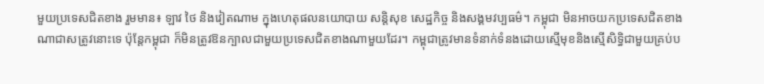មួយប្រទេសជិតខាង រួមមាន៖ ឡាវ ថៃ និងវៀតណាម ក្នុងហេតុផលនយោបាយ សន្តិសុខ សេដ្ឋកិច្ច និងសង្គមវប្បធម៌។ កម្ពុជា មិនអាចយកប្រទេសជិតខាងណាជាសត្រូវនោះទេ ប៉ុន្តែកម្ពុជា ក៏មិនត្រូវឱនក្បាលជាមួយប្រទេសជិតខាងណាមួយដែរ។ កម្ពុជាត្រូវមានទំនាក់ទំនងដោយស្មើមុខនិងស្មើសិទ្ធិជាមួយគ្រប់ប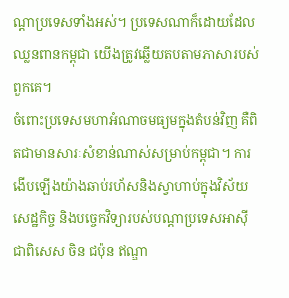ណ្តាប្រទេសទាំងអស់។ ប្រទេសណាក៏ដោយដែលឈ្លនពានកម្ពុជា យើងត្រូវឆ្លើយតបតាមភាសារបស់ពួកគេ។
ចំពោះប្រទេសមហាអំណាចមធ្យមក្នុងតំបន់វិញ គឺពិតជាមានសារៈសំខាន់ណាស់សម្រាប់កម្ពុជា។ ការងើបឡើងយ៉ាងឆាប់រហ័សនិងស្វាហាប់ក្នុងវិស័យសេដ្ឋកិច្ច និងបច្ចេកវិទ្យារបស់បណ្ដាប្រទេសអាស៊ី ជាពិសេស ចិន ជប៉ុន ឥណ្ឌា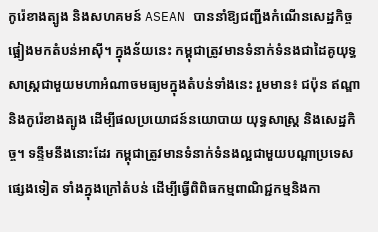កូរ៉េខាងត្បូង និងសហគមន៍ ASEAN បាននាំឱ្យជញ្ជីងកំណើនសេដ្ឋកិច្ចផ្អៀងមកតំបន់អាស៊ី។ ក្នុងន័យនេះ កម្ពុជាត្រូវមានទំនាក់ទំនងជាដៃគូយុទ្ធសាស្ត្រជាមួយមហាអំណាចមធ្យមក្នុងតំបន់ទាំងនេះ រួមមាន៖ ជប៉ុន ឥណ្ឌា និងកូរ៉េខាងត្បូង ដើម្បីផលប្រយោជន៍នយោបាយ យុទ្ធសាស្ត្រ និងសេដ្ឋកិច្ច។ ទន្ទឹមនឹងនោះដែរ កម្ពុជាត្រូវមានទំនាក់ទំនងល្អជាមួយបណ្តាប្រទេសផ្សេងទៀត ទាំងក្នុងក្រៅតំបន់ ដើម្បីធ្វើពិពិធកម្មពាណិជ្ជកម្មនិងកា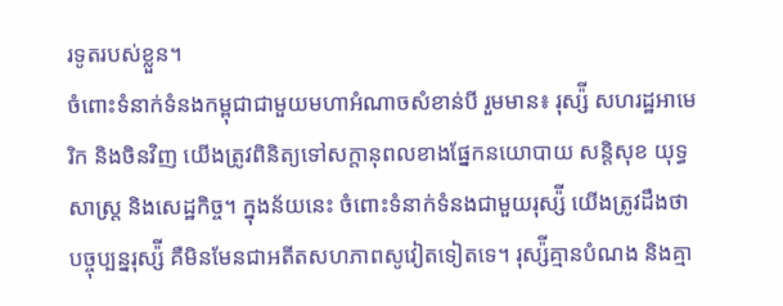រទូតរបស់ខ្លួន។
ចំពោះទំនាក់ទំនងកម្ពុជាជាមួយមហាអំណាចសំខាន់បី រួមមាន៖ រុស្ស៉ី សហរដ្ឋអាមេរិក និងចិនវិញ យើងត្រូវពិនិត្យទៅសក្តានុពលខាងផ្នែកនយោបាយ សន្តិសុខ យុទ្ធសាស្ត្រ និងសេដ្ឋកិច្ច។ ក្នុងន័យនេះ ចំពោះទំនាក់ទំនងជាមួយរុស្ស៉ី យើងត្រូវដឹងថា បច្ចុប្បន្នរុស្ស៉ី គឺមិនមែនជាអតីតសហភាពសូវៀតទៀតទេ។ រុស្ស៉ីគ្មានបំណង និងគ្មា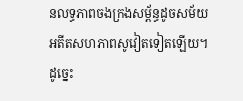នលទ្ធភាពចងក្រងសម្ព័ន្ធដូចសម័យអតីតសហភាពសូវៀតទៀតឡើយ។ ដូច្នេះ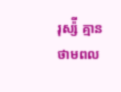រុស្ស៉ី គ្មានថាមពល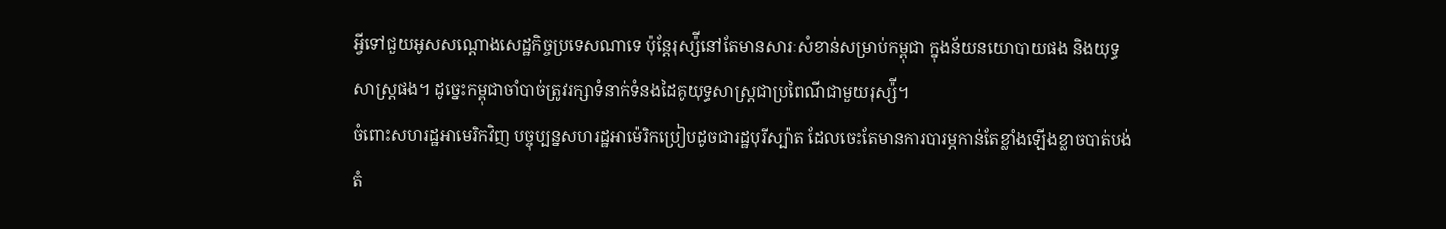អ្វីទៅជួយអូសសណ្តោងសេដ្ឋកិច្ចប្រទេសណាទេ ប៉ុន្តែរុស្ស៉ីនៅតែមានសារៈសំខាន់សម្រាប់កម្ពុជា ក្នុងន័យនយោបាយផង និងយុទ្ធសាស្ត្រផង។ ដូច្នេះកម្ពុជាចាំបាច់ត្រូវរក្សាទំនាក់ទំនងដៃគូយុទ្ធសាស្ត្រជាប្រពៃណីជាមួយរុស្ស៉ី។
ចំពោះសហរដ្ឋអាមេរិកវិញ បច្ចុប្បន្នសហរដ្ឋអាម៉េរិកប្រៀបដូចជារដ្ឋបុរីស្ប៉ាត ដែលចេះតែមានការបារម្ភកាន់តែខ្លាំងឡើងខ្លាចបាត់បង់តំ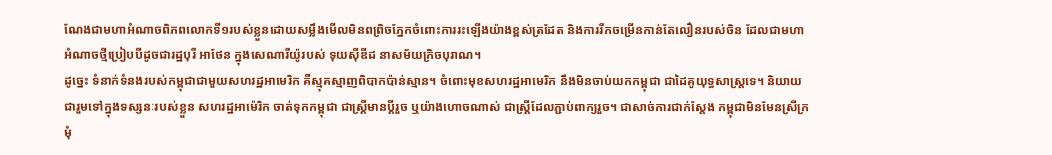ណែងជាមហាអំណាចពិភពលោកទី១របស់ខ្លួនដោយសម្លឹងមើលមិនពព្រិចភ្នែកចំពោះការរះឡើងយ៉ាងខ្ពស់ត្រដែត និងការរីកចម្រើនកាន់តែលឿនរបស់ចិន ដែលជាមហាអំណាចថ្មីប្រៀបបីដូចជារដ្ឋបុរី អាថែន ក្នុងសេណារីយ៉ូរបស់ ទុយស៊ីឌីដ នាសម័យក្រិចបុរាណ។
ដូច្នេះ ទំនាក់ទំនងរបស់កម្ពុជាជាមួយសហរដ្ឋអាមេរិក គឺស្មុគស្មាញពិបាកប៉ាន់ស្មាន។ ចំពោះមុខសហរដ្ឋអាមេរិក នឹងមិនចាប់យកកម្ពុជា ជាដៃគូយុទ្ធសាស្ត្រទេ។ និយាយជារួមទៅក្នុងទស្សនៈរបស់ខ្លួន សហរដ្ឋអាម៉េរិក ចាត់ទុកកម្ពុជា ជាស្ត្រីមានប្តីរួច ឬយ៉ាងហោចណាស់ ជាស្ត្រីដែលភ្ជាប់ពាក្យរួច។ ជាសាច់ការជាក់ស្តែង កម្ពុជាមិនមែនស្រីក្រមុំ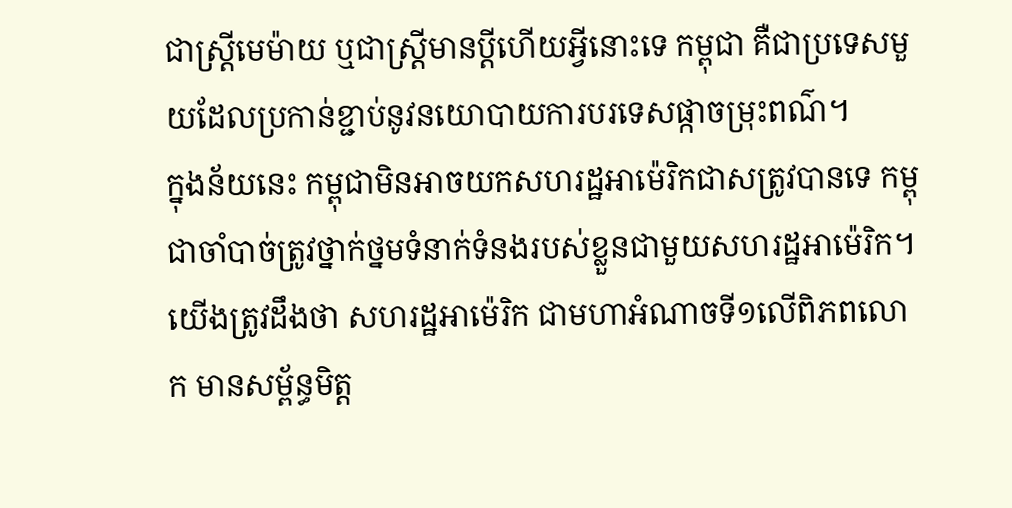ជាស្ត្រីមេម៉ាយ ឬជាស្ត្រីមានប្តីហើយអ្វីនោះទេ កម្ពុជា គឺជាប្រទេសមួយដែលប្រកាន់ខ្ជាប់នូវនយោបាយការបរទេសផ្កាចម្រុះពណ៌។
ក្នុងន័យនេះ កម្ពុជាមិនអាចយកសហរដ្ឋអាម៉េរិកជាសត្រូវបានទេ កម្ពុជាចាំបាច់ត្រូវថ្នាក់ថ្នមទំនាក់ទំនងរបស់ខ្លួនជាមួយសហរដ្ឋអាម៉េរិក។ យើងត្រូវដឹងថា សហរដ្ឋអាម៉េរិក ជាមហាអំណាចទី១លើពិភពលោក មានសម្ព័ន្ធមិត្ត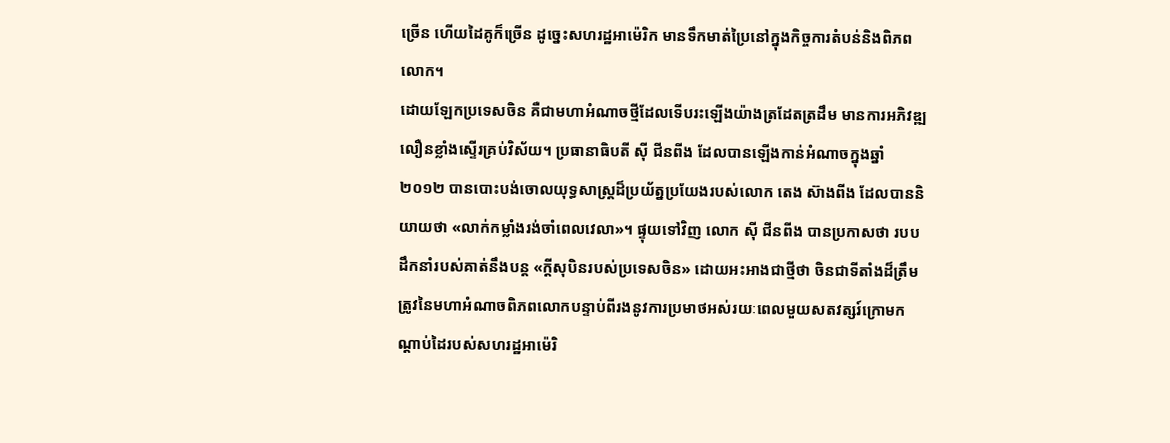ច្រើន ហើយដៃគូក៏ច្រើន ដូច្នេះសហរដ្ឋអាម៉េរិក មានទឹកមាត់ប្រៃនៅក្នុងកិច្ចការតំបន់និងពិភពលោក។
ដោយឡែកប្រទេសចិន គឺជាមហាអំណាចថ្មីដែលទើបរះឡើងយ៉ាងត្រដែតត្រដឹម មានការអភិវឌ្ឍលឿនខ្លាំងស្ទើរគ្រប់វិស័យ។ ប្រធានាធិបតី ស៊ី ជីនពីង ដែលបានឡើងកាន់អំណាចក្នុងឆ្នាំ២០១២ បានបោះបង់ចោលយុទ្ធសាស្រ្តដ៏ប្រយ័ត្នប្រយែងរបស់លោក តេង ស៊ាងពីង ដែលបាននិយាយថា «លាក់កម្លាំងរង់ចាំពេលវេលា»។ ផ្ទុយទៅវិញ លោក ស៊ី ជីនពីង បានប្រកាសថា របបដឹកនាំរបស់គាត់នឹងបន្ត «ក្តីសុបិនរបស់ប្រទេសចិន» ដោយអះអាងជាថ្មីថា ចិនជាទីតាំងដ៏ត្រឹមត្រូវនៃមហាអំណាចពិភពលោកបន្ទាប់ពីរងនូវការប្រមាថអស់រយៈពេលមួយសតវត្សរ៍ក្រោមកណ្តាប់ដៃរបស់សហរដ្ឋអាម៉េរិ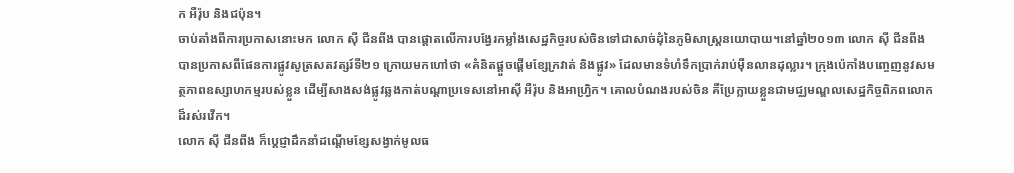ក អឺរ៉ុប និងជប៉ុន។
ចាប់តាំងពីការប្រកាសនោះមក លោក ស៊ី ជីនពីង បានផ្តោតលើការបង្វែរកម្លាំងសេដ្ឋកិច្ចរបស់ចិនទៅជាសាច់ដុំនៃភូមិសាស្ត្រនយោបាយ។នៅឆ្នាំ២០១៣ លោក ស៊ី ជីនពីង បានប្រកាសពីផែនការផ្លូវសូត្រសតវត្សរ៍ទី២១ ក្រោយមកហៅថា «គំនិតផ្តួចផ្តើមខ្សែក្រវាត់ និងផ្លូវ» ដែលមានទំហំទឹកប្រាក់រាប់ម៉ឺនលានដុល្លារ។ ក្រុងប៉េកាំងបញ្ចេញនូវសមត្ថភាពឧស្សាហកម្មរបស់ខ្លួន ដើម្បីសាងសង់ផ្លូវឆ្លងកាត់បណ្តាប្រទេសនៅអាស៊ី អឺរ៉ុប និងអាហ្វ្រិក។ គោលបំណងរបស់ចិន គឺប្រែក្លាយខ្លួនជាមជ្ឈមណ្ឌលសេដ្ឋកិច្ចពិភពលោកដ៏រស់រវើក។
លោក ស៊ី ជីនពីង ក៏ប្តេជ្ញាដឹកនាំដណ្តើមខ្សែសង្វាក់មូលធ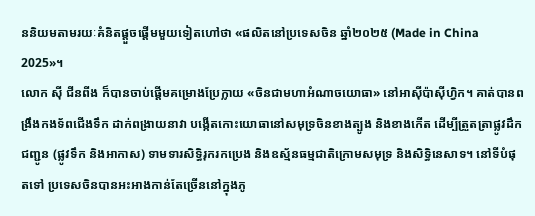ននិយមតាមរយៈគំនិតផ្តួចផ្តើមមួយទៀតហៅថា «ផលិតនៅប្រទេសចិន ឆ្នាំ២០២៥ (Made in China 2025»។
លោក ស៊ី ជីនពីង ក៏បានចាប់ផ្តើមគម្រោងប្រែក្លាយ «ចិនជាមហាអំណាចយោធា» នៅអាស៊ីប៉ាស៊ីហ្វិក។ គាត់បានពង្រឹងកងទ័ពជើងទឹក ដាក់ពង្រាយនាវា បង្កើតកោះយោធានៅសមុទ្រចិនខាងត្បូង និងខាងកើត ដើម្បីត្រួតត្រាផ្លូវដឹកជញ្ជូន (ផ្លូវទឹក និងអាកាស) ទាមទារសិទ្ធិរុករកប្រេង និងឧស្ម័នធម្មជាតិក្រោមសមុទ្រ និងសិទ្ធិនេសាទ។ នៅទីបំផុតទៅ ប្រទេសចិនបានអះអាងកាន់តែច្រើននៅក្នុងភូ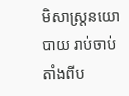មិសាស្ត្រនយោបាយ រាប់ចាប់តាំងពីប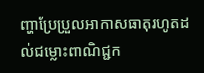ញ្ហាប្រែប្រួលអាកាសធាតុរហូតដល់ជម្លោះពាណិជ្ជក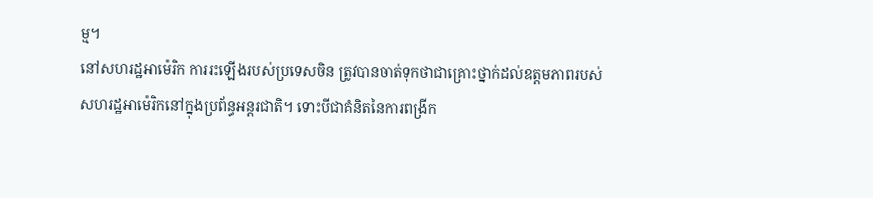ម្ម។
នៅសហរដ្ឋអាម៉េរិក ការរះឡើងរបស់ប្រទេសចិន ត្រូវបានចាត់ទុកថាជាគ្រោះថ្នាក់ដល់ឧត្តមភាពរបស់សហរដ្ឋអាម៉េរិកនៅក្នុងប្រព័ន្ធអន្តរជាតិ។ ទោះបីជាគំនិតនៃការពង្រីក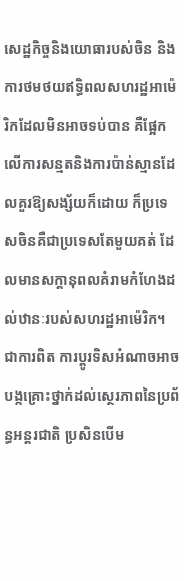សេដ្ឋកិច្ចនិងយោធារបស់ចិន និងការថមថយឥទ្ធិពលសហរដ្ឋអាម៉េរិកដែលមិនអាចទប់បាន គឺផ្អែកលើការសន្មតនិងការប៉ាន់ស្មានដែលគួរឱ្យសង្ស័យក៏ដោយ ក៏ប្រទេសចិនគឺជាប្រទេសតែមួយគត់ ដែលមានសក្តានុពលគំរាមកំហែងដល់ឋានៈរបស់សហរដ្ឋអាម៉េរិក។ ជាការពិត ការប្តូរទិសអំណាចអាចបង្កគ្រោះថ្នាក់ដល់ស្ថេរភាពនៃប្រព័ន្ធអន្តរជាតិ ប្រសិនបើម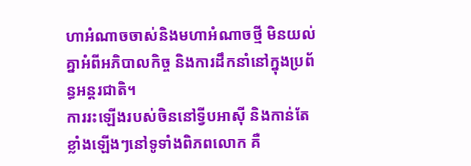ហាអំណាចចាស់និងមហាអំណាចថ្មី មិនយល់គ្នាអំពីអភិបាលកិច្ច និងការដឹកនាំនៅក្នុងប្រព័ន្ធអន្តរជាតិ។
ការរះឡើងរបស់ចិននៅទ្វីបអាស៊ី និងកាន់តែខ្លាំងឡើងៗនៅទូទាំងពិភពលោក គឺ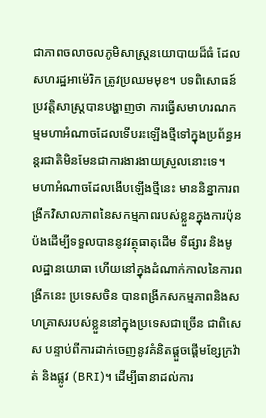ជាភាពចលាចលភូមិសាស្ត្រនយោបាយដ៏ធំ ដែលសហរដ្ឋអាម៉េរិក ត្រូវប្រឈមមុខ។ បទពិសោធន៍ប្រវត្តិសាស្ត្របានបង្ហាញថា ការធ្វើសមាហរណកម្មមហាអំណាចដែលទើបរះឡើងថ្មីទៅក្នុងប្រព័ន្ធអន្តរជាតិមិនមែនជាការងារងាយស្រួលនោះទេ។
មហាអំណាចដែលងើបឡើងថ្មីនេះ មាននិន្នាការពង្រីកវិសាលភាពនៃសកម្មភាពរបស់ខ្លួនក្នុងការប៉ុនប៉ងដើម្បីទទួលបាននូវវត្ថុធាតុដើម ទីផ្សារ និងមូលដ្ឋានយោធា ហើយនៅក្នុងដំណាក់កាលនៃការពង្រីកនេះ ប្រទេសចិន បានពង្រីកសកម្មភាពនិងសហគ្រាសរបស់ខ្លួននៅក្នុងប្រទេសជាច្រើន ជាពិសេស បន្ទាប់ពីការដាក់ចេញនូវគំនិតផ្តួចផ្តើមខ្សែក្រវ៉ាត់ និងផ្លូវ (BRI)។ ដើម្បីធានាដល់ការ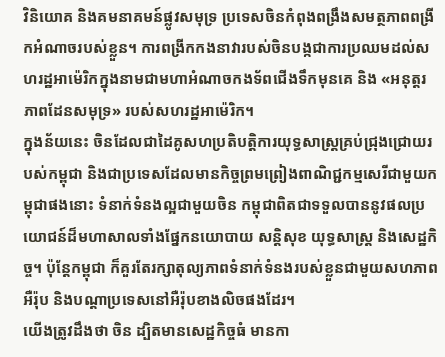វិនិយោគ និងគមនាគមន៍ផ្លូវសមុទ្រ ប្រទេសចិនកំពុងពង្រឹងសមត្ថភាពពង្រីកអំណាចរបស់ខ្លួន។ ការពង្រីកកងនាវារបស់ចិនបង្កជាការប្រឈមដល់សហរដ្ឋអាម៉េរិកក្នុងនាមជាមហាអំណាចកងទ័ពជើងទឹកមុនគេ និង «អនុត្តរភាពដែនសមុទ្រ» របស់សហរដ្ឋអាម៉េរិក។
ក្នុងន័យនេះ ចិនដែលជាដៃគូសហប្រតិបត្តិការយុទ្ធសាស្ត្រគ្រប់ជ្រុងជ្រោយរបស់កម្ពុជា និងជាប្រទេសដែលមានកិច្ចព្រមព្រៀងពាណិជ្ជកម្មសេរីជាមួយកម្ពុជាផងនោះ ទំនាក់ទំនងល្អជាមួយចិន កម្ពុជាពិតជាទទួលបាននូវផលប្រយោជន៍ដ៏មហាសាលទាំងផ្នែកនយោបាយ សន្តិសុខ យុទ្ធសាស្ត្រ និងសេដ្ឋកិច្ច។ ប៉ុន្តែកម្ពុជា ក៏គួរតែរក្សាតុល្យភាពទំនាក់ទំនងរបស់ខ្លួនជាមួយសហភាពអឺរ៉ុប និងបណ្តាប្រទេសនៅអឺរ៉ុបខាងលិចផងដែរ។
យើងត្រូវដឹងថា ចិន ដ្បិតមានសេដ្ឋកិច្ចធំ មានកា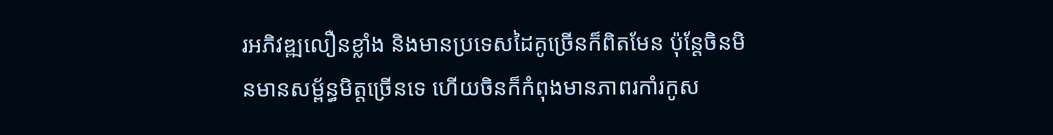រអភិវឌ្ឍលឿនខ្លាំង និងមានប្រទេសដៃគូច្រើនក៏ពិតមែន ប៉ុន្តែចិនមិនមានសម្ព័ន្ធមិត្តច្រើនទេ ហើយចិនក៏កំពុងមានភាពរកាំរកូស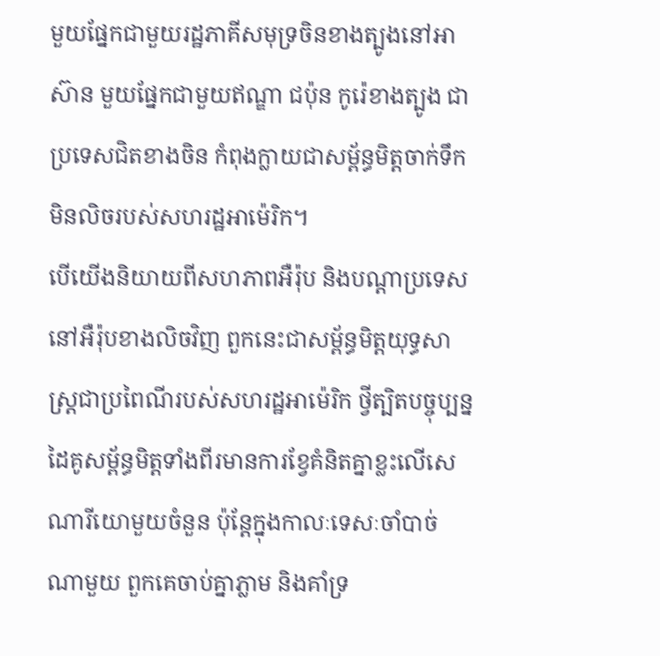មួយផ្នែកជាមួយរដ្ឋភាគីសមុទ្រចិនខាងត្បូងនៅអាស៊ាន មួយផ្នែកជាមួយឥណ្ឌា ជប៉ុន កូរ៉េខាងត្បូង ជាប្រទេសជិតខាងចិន កំពុងក្លាយជាសម្ព័ន្ធមិត្តចាក់ទឹកមិនលិចរបស់សហរដ្ឋអាម៉េរិក។
បើយើងនិយាយពីសហភាពអឺរ៉ុប និងបណ្តាប្រទេសនៅអឺរ៉ុបខាងលិចវិញ ពួកនេះជាសម្ព័ន្ធមិត្តយុទ្ធសាស្ត្រជាប្រពៃណីរបស់សហរដ្ឋអាម៉េរិក ថ្វីត្បិតបច្ចុប្បន្ន ដៃគូសម្ព័ន្ធមិត្តទាំងពីរមានការខ្វែគំនិតគ្នាខ្លះលើសេណារីយោមួយចំនួន ប៉ុន្តែក្នុងកាលៈទេសៈចាំបាច់ណាមួយ ពួកគេចាប់គ្នាភ្លាម និងគាំទ្រ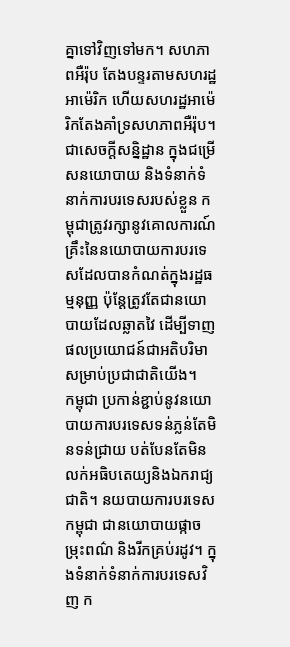គ្នាទៅវិញទៅមក។ សហភាពអឺរ៉ុប តែងបន្ទរតាមសហរដ្ឋអាម៉េរិក ហើយសហរដ្ឋអាម៉េរិកតែងគាំទ្រសហភាពអឺរ៉ុប។
ជាសេចក្តីសន្និដ្ឋាន ក្នុងជម្រើសនយោបាយ និងទំនាក់ទំនាក់ការបរទេសរបស់ខ្លួន កម្ពុជាត្រូវរក្សានូវគោលការណ៍គ្រឹះនៃនយោបាយការបរទេសដែលបានកំណត់ក្នុងរដ្ឋធម្មនុញ្ញ ប៉ុន្តែត្រូវតែជានយោបាយដែលឆ្លាតវៃ ដើម្បីទាញផលប្រយោជន៍ជាអតិបរិមាសម្រាប់ប្រជាជាតិយើង។
កម្ពុជា ប្រកាន់ខ្ជាប់នូវនយោបាយការបរទេសទន់ភ្លន់តែមិនទន់ជ្រាយ បត់បែនតែមិនលក់អធិបតេយ្យនិងឯករាជ្យជាតិ។ នយបាយការបរទេសកម្ពុជា ជានយោបាយផ្កាចម្រុះពណ៌ និងរីកគ្រប់រដូវ។ ក្នុងទំនាក់ទំនាក់ការបរទេសវិញ ក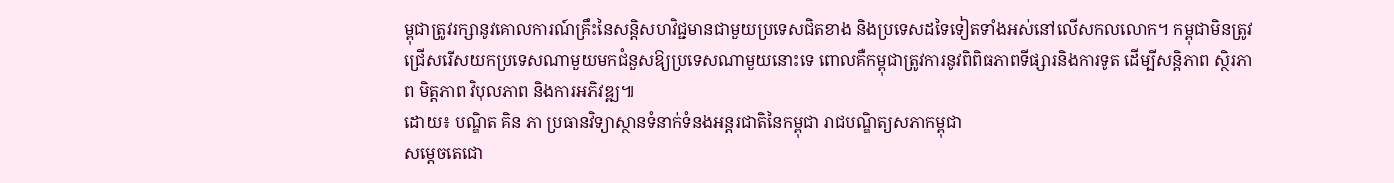ម្ពុជាត្រូវរក្សានូវគោលការណ៍គ្រឹះនៃសន្តិសហវិជ្ជមានជាមួយប្រទេសជិតខាង និងប្រទេសដទៃទៀតទាំងអស់នៅលើសកលលោក។ កម្ពុជាមិនត្រូវជ្រើសរើសយកប្រទេសណាមួយមកជំនួសឱ្យប្រទេសណាមួយនោះទេ ពោលគឺកម្ពុជាត្រូវការនូវពិពិធភាពទីផ្សារនិងការទូត ដើម្បីសន្តិភាព ស្ថិរភាព មិត្តភាព វិបុលភាព និងការអភិវឌ្ឍ៕
ដោយ៖ បណ្ឌិត គិន ភា ប្រធានវិទ្យាស្ថានទំនាក់ទំនងអន្តរជាតិនៃកម្ពុជា រាជបណ្ឌិត្យសភាកម្ពុជា
សម្តេចតេជោ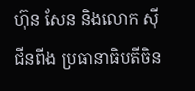ហ៊ុន សែន និងលោក ស៊ី ជីនពីង ប្រធានាធិបតីចិន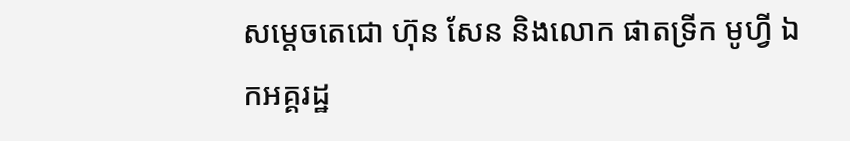សម្តេចតេជោ ហ៊ុន សែន និងលោក ផាតទ្រីក មូហ្វី ឯកអគ្គរដ្ឋ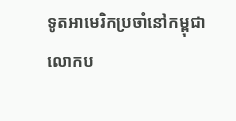ទូតអាមេរិកប្រចាំនៅកម្ពុជា
លោកប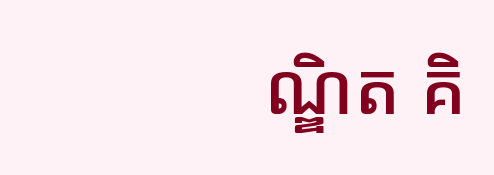ណ្ឌិត គិ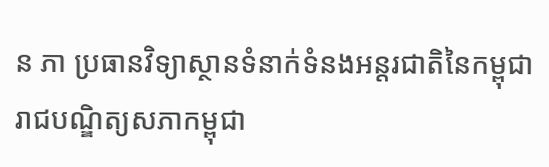ន ភា ប្រធានវិទ្យាស្ថានទំនាក់ទំនងអន្តរជាតិនៃកម្ពុជា រាជបណ្ឌិត្យសភាកម្ពុជា